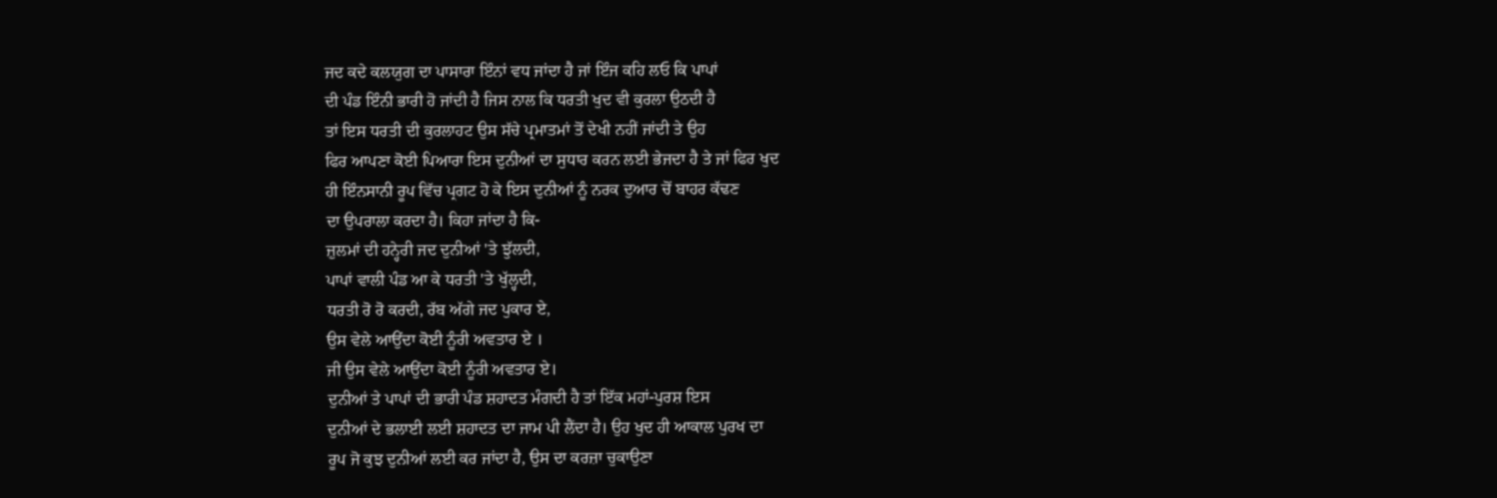ਜਦ ਕਦੇ ਕਲਯੁਗ ਦਾ ਪਾਸਾਰਾ ਇੰਨਾਂ ਵਧ ਜਾਂਦਾ ਹੈ ਜਾਂ ਇੰਜ ਕਹਿ ਲਓ ਕਿ ਪਾਪਾਂ
ਦੀ ਪੰਡ ਇੰਨੀ ਭਾਰੀ ਹੋ ਜਾਂਦੀ ਹੈ ਜਿਸ ਨਾਲ ਕਿ ਧਰਤੀ ਖੁਦ ਵੀ ਕੁਰਲਾ ਉਠਦੀ ਹੈ
ਤਾਂ ਇਸ ਧਰਤੀ ਦੀ ਕੁਰਲਾਹਟ ਉਸ ਸੱਚੇ ਪ੍ਰਮਾਤਮਾਂ ਤੋਂ ਦੇਖੀ ਨਹੀਂ ਜਾਂਦੀ ਤੇ ਉਹ
ਫਿਰ ਆਪਣਾ ਕੋਈ ਪਿਆਰਾ ਇਸ ਦੁਨੀਆਂ ਦਾ ਸੁਧਾਰ ਕਰਨ ਲਈ ਭੇਜਦਾ ਹੈ ਤੇ ਜਾਂ ਫਿਰ ਖੁਦ
ਹੀ ਇੰਨਸਾਨੀ ਰੂਪ ਵਿੱਚ ਪ੍ਰਗਟ ਹੋ ਕੇ ਇਸ ਦੁਨੀਆਂ ਨੂੰ ਨਰਕ ਦੁਆਰ ਚੋਂ ਬਾਹਰ ਕੱਢਣ
ਦਾ ਉਪਰਾਲਾ ਕਰਦਾ ਹੈ। ਕਿਹਾ ਜਾਂਦਾ ਹੈ ਕਿ-
ਜ਼ੁਲਮਾਂ ਦੀ ਹਨ੍ਹੇਰੀ ਜਦ ਦੁਨੀਆਂ 'ਤੇ ਝੁੱਲਦੀ,
ਪਾਪਾਂ ਵਾਲੀ ਪੰਡ ਆ ਕੇ ਧਰਤੀ 'ਤੇ ਖੁੱਲ੍ਹਦੀ,
ਧਰਤੀ ਰੋ ਰੋ ਕਰਦੀ, ਰੱਬ ਅੱਗੇ ਜਦ ਪੁਕਾਰ ਏ,
ਉਸ ਵੇਲੇ ਆਉਂਦਾ ਕੋਈ ਨੂੰਰੀ ਅਵਤਾਰ ਏ ।
ਜੀ ਉਸ ਵੇਲੇ ਆਉਂਦਾ ਕੋਈ ਨੂੰਰੀ ਅਵਤਾਰ ਏ।
ਦੁਨੀਆਂ ਤੇ ਪਾਪਾਂ ਦੀ ਭਾਰੀ ਪੰਡ ਸ਼ਹਾਦਤ ਮੰਗਦੀ ਹੈ ਤਾਂ ਇੱਕ ਮਹਾਂ-ਪੁਰਸ਼ ਇਸ
ਦੁਨੀਆਂ ਦੇ ਭਲਾਈ ਲਈ ਸ਼ਹਾਦਤ ਦਾ ਜਾਮ ਪੀ ਲੈਂਦਾ ਹੈ। ਉਹ ਖੁਦ ਹੀ ਆਕਾਲ ਪੁਰਖ ਦਾ
ਰੂਪ ਜੋ ਕੁਝ ਦੁਨੀਆਂ ਲਈ ਕਰ ਜਾਂਦਾ ਹੈ, ਉਸ ਦਾ ਕਰਜ਼ਾ ਚੁਕਾਉਣਾ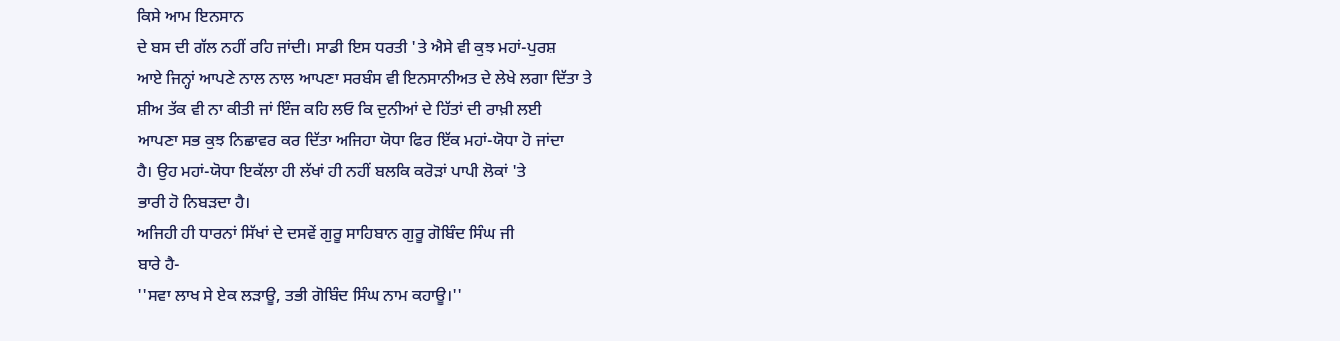ਕਿਸੇ ਆਮ ਇਨਸਾਨ
ਦੇ ਬਸ ਦੀ ਗੱਲ ਨਹੀਂ ਰਹਿ ਜਾਂਦੀ। ਸਾਡੀ ਇਸ ਧਰਤੀ 'ਤੇ ਐਸੇ ਵੀ ਕੁਝ ਮਹਾਂ-ਪੁਰਸ਼
ਆਏ ਜਿਨ੍ਹਾਂ ਆਪਣੇ ਨਾਲ ਨਾਲ ਆਪਣਾ ਸਰਬੰਸ ਵੀ ਇਨਸਾਨੀਅਤ ਦੇ ਲੇਖੇ ਲਗਾ ਦਿੱਤਾ ਤੇ
ਸ਼ੀਅ ਤੱਕ ਵੀ ਨਾ ਕੀਤੀ ਜਾਂ ਇੰਜ ਕਹਿ ਲਓ ਕਿ ਦੁਨੀਆਂ ਦੇ ਹਿੱਤਾਂ ਦੀ ਰਾਖ਼ੀ ਲਈ
ਆਪਣਾ ਸਭ ਕੁਝ ਨਿਛਾਵਰ ਕਰ ਦਿੱਤਾ ਅਜਿਹਾ ਯੋਧਾ ਫਿਰ ਇੱਕ ਮਹਾਂ-ਯੋਧਾ ਹੋ ਜਾਂਦਾ
ਹੈ। ਉਹ ਮਹਾਂ-ਯੋਧਾ ਇਕੱਲਾ ਹੀ ਲੱਖਾਂ ਹੀ ਨਹੀਂ ਬਲਕਿ ਕਰੋੜਾਂ ਪਾਪੀ ਲੋਕਾਂ 'ਤੇ
ਭਾਰੀ ਹੋ ਨਿਬੜਦਾ ਹੈ।
ਅਜਿਹੀ ਹੀ ਧਾਰਨਾਂ ਸਿੱਖਾਂ ਦੇ ਦਸਵੇਂ ਗੁਰੂ ਸਾਹਿਬਾਨ ਗੁਰੂ ਗੋਬਿੰਦ ਸਿੰਘ ਜੀ
ਬਾਰੇ ਹੈ-
''ਸਵਾ ਲਾਖ ਸੇ ਏਕ ਲੜਾਊ, ਤਭੀ ਗੋਬਿੰਦ ਸਿੰਘ ਨਾਮ ਕਹਾਊ।''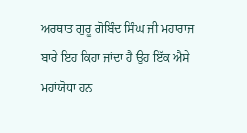ਅਰਥਾਤ ਗੁਰੂ ਗੋਬਿੰਦ ਸਿੰਘ ਜੀ ਮਹਾਰਾਜ ਬਾਰੇ ਇਹ ਕਿਹਾ ਜਾਂਦਾ ਹੈ ਉਹ ਇੱਕ ਐਸੇ
ਮਹਾਂਯੋਧਾ ਹਨ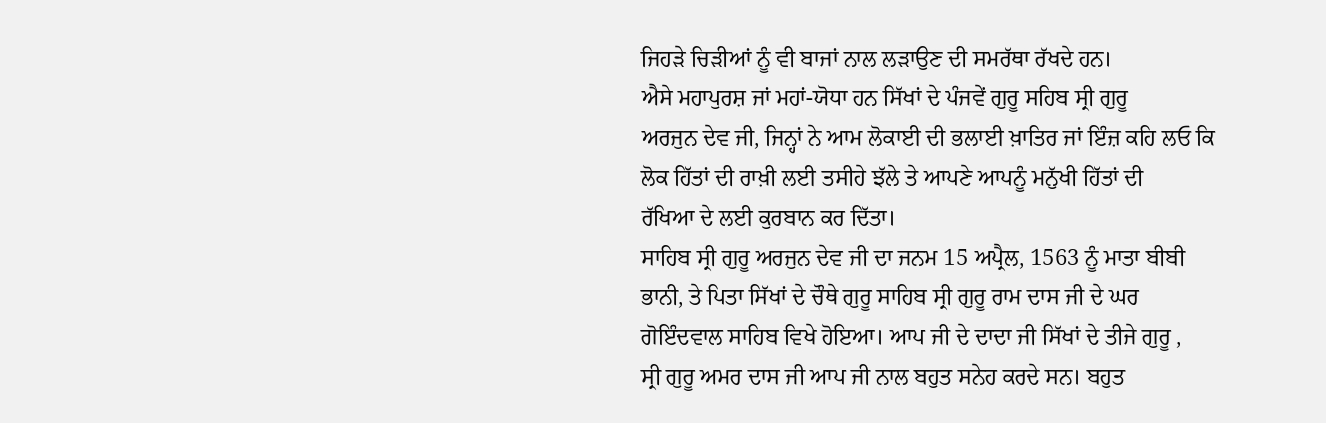ਜਿਹੜੇ ਚਿੜੀਆਂ ਨੂੰ ਵੀ ਬਾਜਾਂ ਨਾਲ ਲੜਾਉਣ ਦੀ ਸਮਰੱਥਾ ਰੱਖਦੇ ਹਨ।
ਐਸੇ ਮਹਾਪੁਰਸ਼ ਜਾਂ ਮਹਾਂ-ਯੋਧਾ ਹਨ ਸਿੱਖਾਂ ਦੇ ਪੰਜਵੇਂ ਗੁਰੂ ਸਹਿਬ ਸ੍ਰੀ ਗੁਰੂ
ਅਰਜੁਨ ਦੇਵ ਜੀ, ਜਿਨ੍ਹਾਂ ਨੇ ਆਮ ਲੋਕਾਈ ਦੀ ਭਲਾਈ ਖ਼ਾਤਿਰ ਜਾਂ ਇੰਜ਼ ਕਹਿ ਲਓ ਕਿ
ਲੋਕ ਹਿੱਤਾਂ ਦੀ ਰਾਖ਼ੀ ਲਈ ਤਸੀਹੇ ਝੱਲੇ ਤੇ ਆਪਣੇ ਆਪਨੂੰ ਮਨੁੱਖੀ ਹਿੱਤਾਂ ਦੀ
ਰੱਖਿਆ ਦੇ ਲਈ ਕੁਰਬਾਨ ਕਰ ਦਿੱਤਾ।
ਸਾਹਿਬ ਸ੍ਰੀ ਗੁਰੂ ਅਰਜੁਨ ਦੇਵ ਜੀ ਦਾ ਜਨਮ 15 ਅਪ੍ਰੈਲ, 1563 ਨੂੰ ਮਾਤਾ ਬੀਬੀ
ਭਾਨੀ, ਤੇ ਪਿਤਾ ਸਿੱਖਾਂ ਦੇ ਚੌਥੇ ਗੁਰੂ ਸਾਹਿਬ ਸ੍ਰੀ ਗੁਰੂ ਰਾਮ ਦਾਸ ਜੀ ਦੇ ਘਰ
ਗੋਇੰਦਵਾਲ ਸਾਹਿਬ ਵਿਖੇ ਹੋਇਆ। ਆਪ ਜੀ ਦੇ ਦਾਦਾ ਜੀ ਸਿੱਖਾਂ ਦੇ ਤੀਜੇ ਗੁਰੂ ,
ਸ੍ਰੀ ਗੁਰੂ ਅਮਰ ਦਾਸ ਜੀ ਆਪ ਜੀ ਨਾਲ ਬਹੁਤ ਸਨੇਹ ਕਰਦੇ ਸਨ। ਬਹੁਤ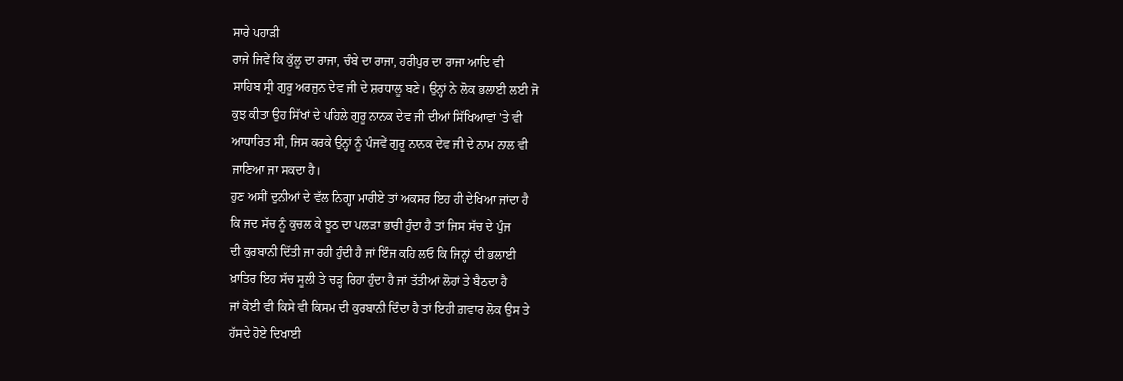ਸਾਰੇ ਪਹਾੜੀ
ਰਾਜੇ ਜਿਵੇਂ ਕਿ ਕੁੱਲੂ ਦਾ ਰਾਜਾ, ਚੰਬੇ ਦਾ ਰਾਜਾ, ਹਰੀਪੁਰ ਦਾ ਰਾਜਾ ਆਦਿ ਵੀ
ਸਾਹਿਬ ਸ੍ਰੀ ਗੁਰੂ ਅਰਜੁਨ ਦੇਵ ਜੀ ਦੇ ਸ਼ਰਧਾਲੂ ਬਣੇ। ਉਨ੍ਹਾਂ ਨੇ ਲੋਕ ਭਲਾਈ ਲਈ ਜੋ
ਕੁਝ ਕੀਤਾ ਉਹ ਸਿੱਖਾਂ ਦੇ ਪਹਿਲੇ ਗੁਰੂ ਨਾਨਕ ਦੇਵ ਜੀ ਦੀਆਂ ਸਿੱਖਿਆਵਾਂ 'ਤੇ ਵੀ
ਆਧਾਰਿਤ ਸੀ, ਜਿਸ ਕਰਕੇ ਉਨ੍ਹਾਂ ਨੂੰ ਪੰਜਵੇਂ ਗੁਰੂ ਨਾਨਕ ਦੇਵ ਜੀ ਦੇ ਨਾਮ ਨਾਲ ਵੀ
ਜਾਣਿਆ ਜਾ ਸਕਦਾ ਹੈ।
ਹੁਣ ਅਸੀਂ ਦੁਨੀਆਂ ਦੇ ਵੱਲ ਨਿਗ੍ਹਾ ਮਾਰੀਏ ਤਾਂ ਅਕਸਰ ਇਹ ਹੀ ਦੇਖਿਆ ਜਾਂਦਾ ਹੈ
ਕਿ ਜਦ ਸੱਚ ਨੂੰ ਕੁਚਲ ਕੇ ਝੂਠ ਦਾ ਪਲੜਾ ਭਾਰੀ ਹੁੰਦਾ ਹੈ ਤਾਂ ਜਿਸ ਸੱਚ ਦੇ ਪੁੰਜ
ਦੀ ਕੁਰਬਾਨੀ ਦਿੱਤੀ ਜਾ ਰਹੀ ਹੁੰਦੀ ਹੈ ਜਾਂ ਇੰਜ ਕਹਿ ਲਓ ਕਿ ਜਿਨ੍ਹਾਂ ਦੀ ਭਲਾਈ
ਖ਼ਾਤਿਰ ਇਹ ਸੱਚ ਸੂਲੀ ਤੇ ਚੜ੍ਹ ਰਿਹਾ ਹੁੰਦਾ ਹੈ ਜਾਂ ਤੱਤੀਆਂ ਲੋਹਾਂ ਤੇ ਬੈਠਦਾ ਹੈ
ਜਾਂ ਕੋਈ ਵੀ ਕਿਸੇ ਵੀ ਕਿਸਮ ਦੀ ਕੁਰਬਾਨੀ ਦਿੰਦਾ ਹੈ ਤਾਂ ਇਹੀ ਗ਼ਵਾਰ ਲੋਕ ਉਸ ਤੇ
ਹੱਸਦੇ ਹੋਏ ਦਿਖਾਈ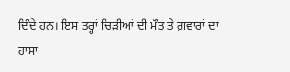ਦਿੰਦੇ ਹਨ। ਇਸ ਤਰ੍ਹਾਂ ਚਿੜੀਆਂ ਦੀ ਮੌਤ ਤੇ ਗ਼ਵਾਰਾਂ ਦਾ ਹਾਸਾ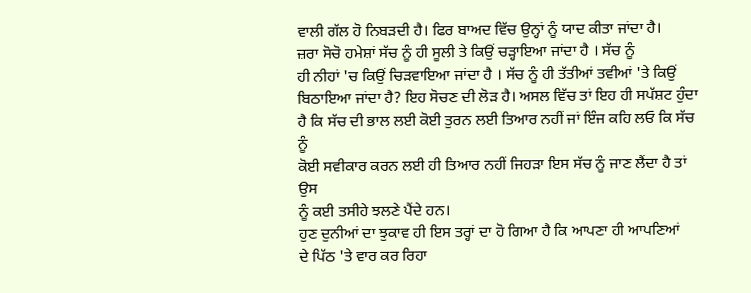ਵਾਲੀ ਗੱਲ ਹੋ ਨਿਬੜਦੀ ਹੈ। ਫਿਰ ਬਾਅਦ ਵਿੱਚ ਉਨ੍ਹਾਂ ਨੂੰ ਯਾਦ ਕੀਤਾ ਜਾਂਦਾ ਹੈ।
ਜ਼ਰਾ ਸੋਚੋ ਹਮੇਸ਼ਾਂ ਸੱਚ ਨੂੰ ਹੀ ਸੂਲੀ ਤੇ ਕਿਉਂ ਚੜ੍ਹਾਇਆ ਜਾਂਦਾ ਹੈ । ਸੱਚ ਨੂੰ
ਹੀ ਨੀਹਾਂ 'ਚ ਕਿਉਂ ਚਿੜਵਾਇਆ ਜਾਂਦਾ ਹੈ । ਸੱਚ ਨੂੰ ਹੀ ਤੱਤੀਆਂ ਤਵੀਆਂ 'ਤੇ ਕਿਉਂ
ਬਿਠਾਇਆ ਜਾਂਦਾ ਹੈ? ਇਹ ਸੋਚਣ ਦੀ ਲੋੜ ਹੈ। ਅਸਲ ਵਿੱਚ ਤਾਂ ਇਹ ਹੀ ਸਪੱਸ਼ਟ ਹੁੰਦਾ
ਹੈ ਕਿ ਸੱਚ ਦੀ ਭਾਲ ਲਈ ਕੋਈ ਤੁਰਨ ਲਈ ਤਿਆਰ ਨਹੀਂ ਜਾਂ ਇੰਜ ਕਹਿ ਲਓ ਕਿ ਸੱਚ ਨੂੰ
ਕੋਈ ਸਵੀਕਾਰ ਕਰਨ ਲਈ ਹੀ ਤਿਆਰ ਨਹੀਂ ਜਿਹੜਾ ਇਸ ਸੱਚ ਨੂੰ ਜਾਣ ਲੈਂਦਾ ਹੈ ਤਾਂ ਉਸ
ਨੂੰ ਕਈ ਤਸੀਹੇ ਝਲਣੇ ਪੈਂਦੇ ਹਨ।
ਹੁਣ ਦੁਨੀਆਂ ਦਾ ਝੁਕਾਵ ਹੀ ਇਸ ਤਰ੍ਹਾਂ ਦਾ ਹੋ ਗਿਆ ਹੈ ਕਿ ਆਪਣਾ ਹੀ ਆਪਣਿਆਂ
ਦੇ ਪਿੱਠ 'ਤੇ ਵਾਰ ਕਰ ਰਿਹਾ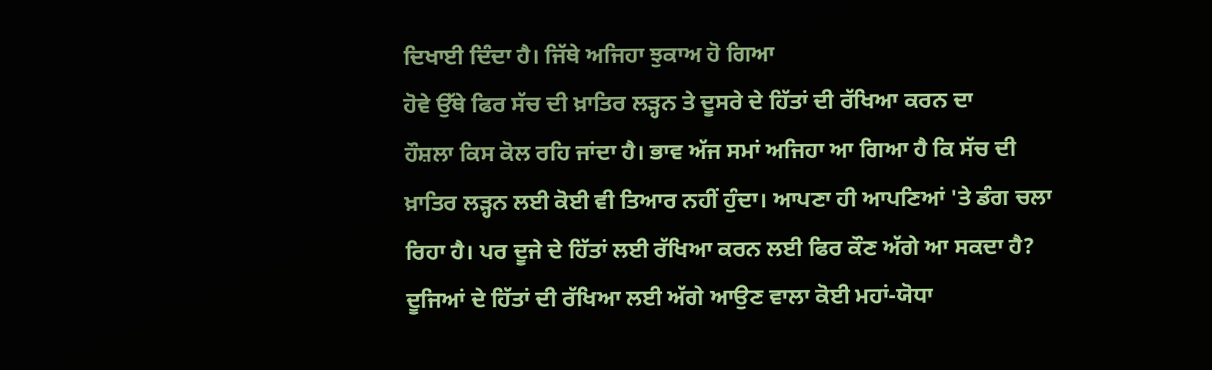ਦਿਖਾਈ ਦਿੰਦਾ ਹੈ। ਜਿੱਥੇ ਅਜਿਹਾ ਝੁਕਾਅ ਹੋ ਗਿਆ
ਹੋਵੇ ਉੱਥੇ ਫਿਰ ਸੱਚ ਦੀ ਖ਼ਾਤਿਰ ਲੜ੍ਹਨ ਤੇ ਦੂਸਰੇ ਦੇ ਹਿੱਤਾਂ ਦੀ ਰੱਖਿਆ ਕਰਨ ਦਾ
ਹੌਸ਼ਲਾ ਕਿਸ ਕੋਲ ਰਹਿ ਜਾਂਦਾ ਹੈ। ਭਾਵ ਅੱਜ ਸਮਾਂ ਅਜਿਹਾ ਆ ਗਿਆ ਹੈ ਕਿ ਸੱਚ ਦੀ
ਖ਼ਾਤਿਰ ਲੜ੍ਹਨ ਲਈ ਕੋਈ ਵੀ ਤਿਆਰ ਨਹੀਂ ਹੁੰਦਾ। ਆਪਣਾ ਹੀ ਆਪਣਿਆਂ 'ਤੇ ਡੰਗ ਚਲਾ
ਰਿਹਾ ਹੈ। ਪਰ ਦੂਜੇ ਦੇ ਹਿੱਤਾਂ ਲਈ ਰੱਖਿਆ ਕਰਨ ਲਈ ਫਿਰ ਕੌਣ ਅੱਗੇ ਆ ਸਕਦਾ ਹੈ?
ਦੂਜਿਆਂ ਦੇ ਹਿੱਤਾਂ ਦੀ ਰੱਖਿਆ ਲਈ ਅੱਗੇ ਆਉਣ ਵਾਲਾ ਕੋਈ ਮਹਾਂ-ਯੋਧਾ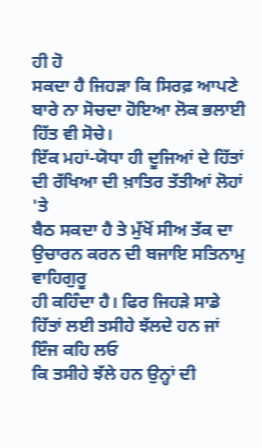ਹੀ ਹੋ
ਸਕਦਾ ਹੈ ਜਿਹੜਾ ਕਿ ਸਿਰਫ਼ ਆਪਣੇ ਬਾਰੇ ਨਾ ਸੋਚਦਾ ਹੋਇਆ ਲੋਕ ਭਲਾਈ ਹਿੱਤ ਵੀ ਸੋਚੇ।
ਇੱਕ ਮਹਾਂ-ਯੋਧਾ ਹੀ ਦੂਜਿਆਂ ਦੇ ਹਿੱਤਾਂ ਦੀ ਰੱਖਿਆ ਦੀ ਖ਼ਾਤਿਰ ਤੱਤੀਆਂ ਲੋਹਾਂ 'ਤੇ
ਬੈਠ ਸਕਦਾ ਹੈ ਤੇ ਮੁੱਖੋਂ ਸੀਅ ਤੱਕ ਦਾ ਉਚਾਰਨ ਕਰਨ ਦੀ ਬਜਾਇ ਸਤਿਨਾਮੁ ਵਾਹਿਗੁਰੂ
ਹੀ ਕਹਿੰਦਾ ਹੈ। ਫਿਰ ਜਿਹੜੇ ਸਾਡੇ ਹਿੱਤਾਂ ਲਈ ਤਸੀਹੇ ਝੱਲਦੇ ਹਨ ਜਾਂ ਇੰਜ ਕਹਿ ਲਓ
ਕਿ ਤਸੀਹੇ ਝੱਲੇ ਹਨ ਉਨ੍ਹਾਂ ਦੀ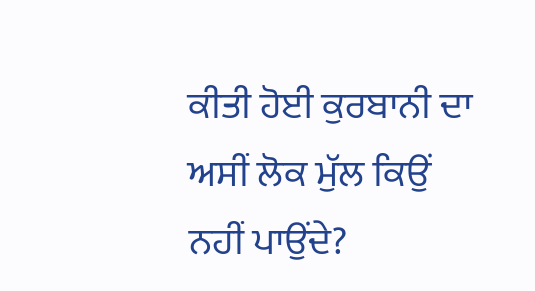ਕੀਤੀ ਹੋਈ ਕੁਰਬਾਨੀ ਦਾ ਅਸੀਂ ਲੋਕ ਮੁੱਲ ਕਿਉਂ
ਨਹੀਂ ਪਾਉਂਦੇ?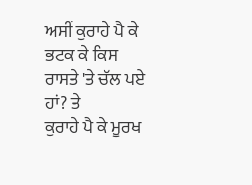ਅਸੀਂ ਕੁਰਾਹੇ ਪੈ ਕੇ ਭਟਕ ਕੇ ਕਿਸ ਰਾਸਤੇ 'ਤੇ ਚੱਲ ਪਏ ਹਾਂ? ਤੇ
ਕੁਰਾਹੇ ਪੈ ਕੇ ਮੂਰਖ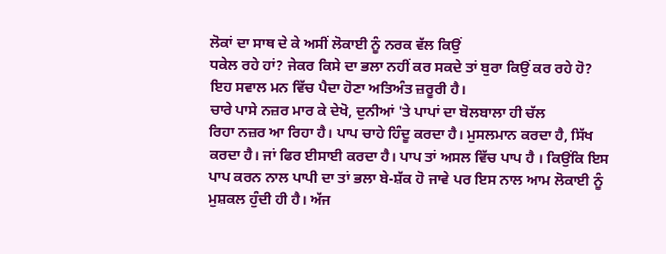ਲੋਕਾਂ ਦਾ ਸਾਥ ਦੇ ਕੇ ਅਸੀਂ ਲੋਕਾਈ ਨੂੰ ਨਰਕ ਵੱਲ ਕਿਉਂ
ਧਕੇਲ ਰਹੇ ਹਾਂ? ਜੇਕਰ ਕਿਸੇ ਦਾ ਭਲਾ ਨਹੀਂ ਕਰ ਸਕਦੇ ਤਾਂ ਬੁਰਾ ਕਿਉਂ ਕਰ ਰਹੇ ਹੋ?
ਇਹ ਸਵਾਲ ਮਨ ਵਿੱਚ ਪੈਦਾ ਹੋਣਾ ਅਤਿਅੰਤ ਜ਼ਰੂਰੀ ਹੈ।
ਚਾਰੇ ਪਾਸੇ ਨਜ਼ਰ ਮਾਰ ਕੇ ਦੇਖੋ, ਦੁਨੀਆਂ 'ਤੇ ਪਾਪਾਂ ਦਾ ਬੋਲਬਾਲਾ ਹੀ ਚੱਲ
ਰਿਹਾ ਨਜ਼ਰ ਆ ਰਿਹਾ ਹੈ। ਪਾਪ ਚਾਹੇ ਹਿੰਦੂ ਕਰਦਾ ਹੈ। ਮੁਸਲਮਾਨ ਕਰਦਾ ਹੈ, ਸਿੱਖ
ਕਰਦਾ ਹੈ। ਜਾਂ ਫਿਰ ਈਸਾਈ ਕਰਦਾ ਹੈ। ਪਾਪ ਤਾਂ ਅਸਲ ਵਿੱਚ ਪਾਪ ਹੈ । ਕਿਉਂਕਿ ਇਸ
ਪਾਪ ਕਰਨ ਨਾਲ ਪਾਪੀ ਦਾ ਤਾਂ ਭਲਾ ਬੇ-ਸ਼ੱਕ ਹੋ ਜਾਵੇ ਪਰ ਇਸ ਨਾਲ ਆਮ ਲੋਕਾਈ ਨੂੰ
ਮੁਸ਼ਕਲ ਹੁੰਦੀ ਹੀ ਹੈ। ਅੱਜ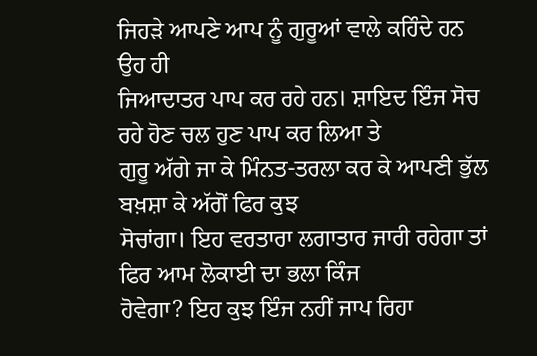ਜਿਹੜੇ ਆਪਣੇ ਆਪ ਨੂੰ ਗੁਰੂਆਂ ਵਾਲੇ ਕਹਿੰਦੇ ਹਨ ਉਹ ਹੀ
ਜਿਆਦਾਤਰ ਪਾਪ ਕਰ ਰਹੇ ਹਨ। ਸ਼ਾਇਦ ਇੰਜ ਸੋਚ ਰਹੇ ਹੋਣ ਚਲ ਹੁਣ ਪਾਪ ਕਰ ਲਿਆ ਤੇ
ਗੁਰੂ ਅੱਗੇ ਜਾ ਕੇ ਮਿੰਨਤ-ਤਰਲਾ ਕਰ ਕੇ ਆਪਣੀ ਭੁੱਲ ਬਖ਼ਸ਼ਾ ਕੇ ਅੱਗੋਂ ਫਿਰ ਕੁਝ
ਸੋਚਾਂਗਾ। ਇਹ ਵਰਤਾਰਾ ਲਗਾਤਾਰ ਜਾਰੀ ਰਹੇਗਾ ਤਾਂ ਫਿਰ ਆਮ ਲੋਕਾਈ ਦਾ ਭਲਾ ਕਿੰਜ
ਹੋਵੇਗਾ? ਇਹ ਕੁਝ ਇੰਜ ਨਹੀਂ ਜਾਪ ਰਿਹਾ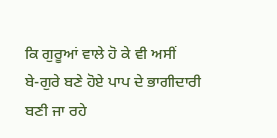ਕਿ ਗੁਰੂਆਂ ਵਾਲੇ ਹੋ ਕੇ ਵੀ ਅਸੀਂ
ਬੇ-ਗੁਰੇ ਬਣੇ ਹੋਏ ਪਾਪ ਦੇ ਭਾਗੀਦਾਰੀ ਬਣੀ ਜਾ ਰਹੇ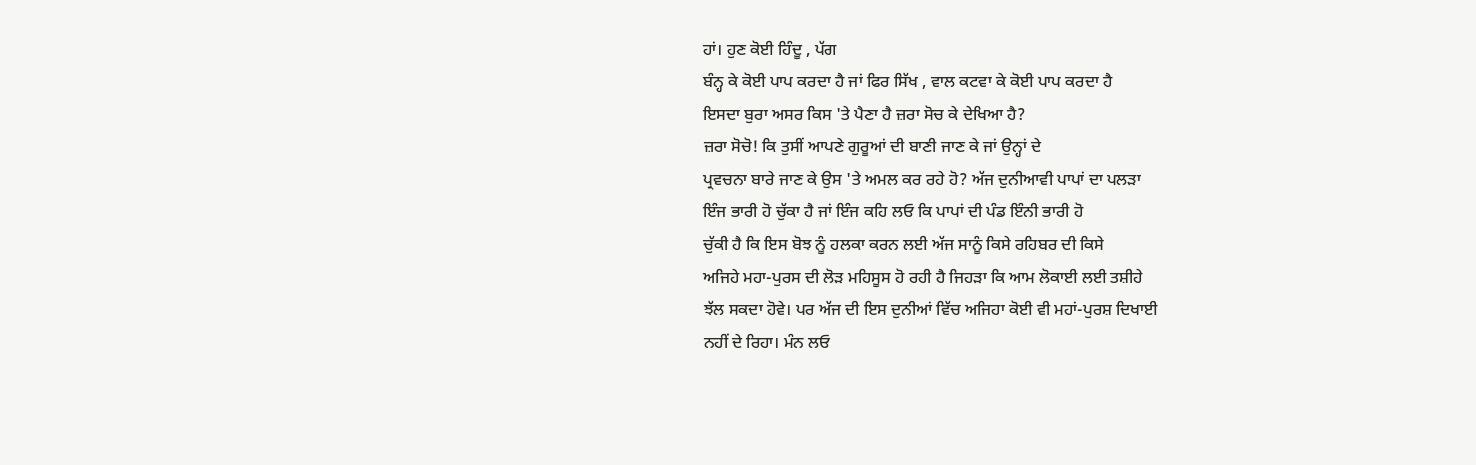ਹਾਂ। ਹੁਣ ਕੋਈ ਹਿੰਦੂ , ਪੱਗ
ਬੰਨ੍ਹ ਕੇ ਕੋਈ ਪਾਪ ਕਰਦਾ ਹੈ ਜਾਂ ਫਿਰ ਸਿੱਖ , ਵਾਲ ਕਟਵਾ ਕੇ ਕੋਈ ਪਾਪ ਕਰਦਾ ਹੈ
ਇਸਦਾ ਬੁਰਾ ਅਸਰ ਕਿਸ 'ਤੇ ਪੈਣਾ ਹੈ ਜ਼ਰਾ ਸੋਚ ਕੇ ਦੇਖਿਆ ਹੈ?
ਜ਼ਰਾ ਸੋਚੋ! ਕਿ ਤੁਸੀਂ ਆਪਣੇ ਗੁਰੂਆਂ ਦੀ ਬਾਣੀ ਜਾਣ ਕੇ ਜਾਂ ਉਨ੍ਹਾਂ ਦੇ
ਪ੍ਰਵਚਨਾ ਬਾਰੇ ਜਾਣ ਕੇ ਉਸ 'ਤੇ ਅਮਲ ਕਰ ਰਹੇ ਹੋ? ਅੱਜ ਦੁਨੀਆਵੀ ਪਾਪਾਂ ਦਾ ਪਲੜਾ
ਇੰਜ ਭਾਰੀ ਹੋ ਚੁੱਕਾ ਹੈ ਜਾਂ ਇੰਜ ਕਹਿ ਲਓ ਕਿ ਪਾਪਾਂ ਦੀ ਪੰਡ ਇੰਨੀ ਭਾਰੀ ਹੋ
ਚੁੱਕੀ ਹੈ ਕਿ ਇਸ ਬੋਝ ਨੂੰ ਹਲਕਾ ਕਰਨ ਲਈ ਅੱਜ ਸਾਨੂੰ ਕਿਸੇ ਰਹਿਬਰ ਦੀ ਕਿਸੇ
ਅਜਿਹੇ ਮਹਾ-ਪੁਰਸ ਦੀ ਲੋੜ ਮਹਿਸੂਸ ਹੋ ਰਹੀ ਹੈ ਜਿਹੜਾ ਕਿ ਆਮ ਲੋਕਾਈ ਲਈ ਤਸ਼ੀਹੇ
ਝੱਲ ਸਕਦਾ ਹੋਵੇ। ਪਰ ਅੱਜ ਦੀ ਇਸ ਦੁਨੀਆਂ ਵਿੱਚ ਅਜਿਹਾ ਕੋਈ ਵੀ ਮਹਾਂ-ਪੁਰਸ਼ ਦਿਖਾਈ
ਨਹੀਂ ਦੇ ਰਿਹਾ। ਮੰਨ ਲਓ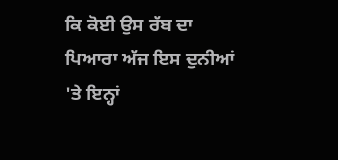ਕਿ ਕੋਈ ਉਸ ਰੱਬ ਦਾ ਪਿਆਰਾ ਅੱਜ ਇਸ ਦੁਨੀਆਂ 'ਤੇ ਇਨ੍ਹਾਂ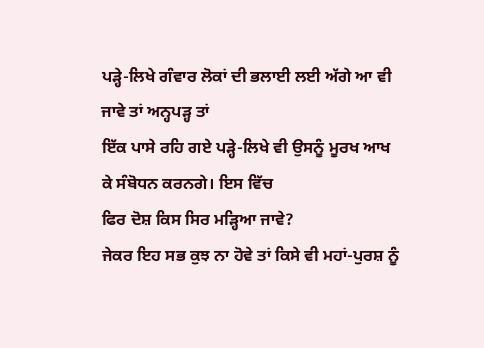ਪੜ੍ਹੇ-ਲਿਖੇ ਗੰਵਾਰ ਲੋਕਾਂ ਦੀ ਭਲਾਈ ਲਈ ਅੱਗੇ ਆ ਵੀ ਜਾਵੇ ਤਾਂ ਅਨ੍ਹਪੜ੍ਹ ਤਾਂ
ਇੱਕ ਪਾਸੇ ਰਹਿ ਗਏ ਪੜ੍ਹੇ-ਲਿਖੇ ਵੀ ਉਸਨੂੰ ਮੂਰਖ ਆਖ ਕੇ ਸੰਬੋਧਨ ਕਰਨਗੇ। ਇਸ ਵਿੱਚ
ਫਿਰ ਦੋਸ਼ ਕਿਸ ਸਿਰ ਮੜ੍ਹਿਆ ਜਾਵੇ?
ਜੇਕਰ ਇਹ ਸਭ ਕੁਝ ਨਾ ਹੋਵੇ ਤਾਂ ਕਿਸੇ ਵੀ ਮਹਾਂ-ਪੁਰਸ਼ ਨੂੰ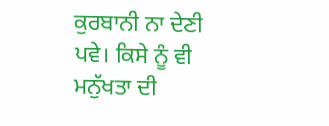ਕੁਰਬਾਨੀ ਨਾ ਦੇਣੀ
ਪਵੇ। ਕਿਸੇ ਨੂੰ ਵੀ ਮਨੁੱਖਤਾ ਦੀ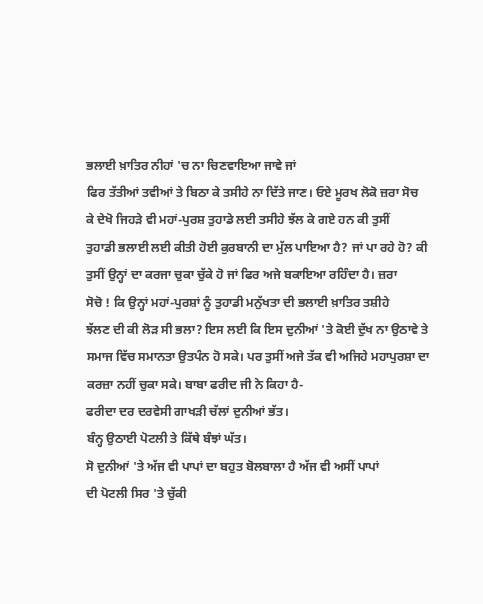ਭਲਾਈ ਖ਼ਾਤਿਰ ਨੀਹਾਂ 'ਚ ਨਾ ਚਿਣਵਾਇਆ ਜਾਵੇ ਜਾਂ
ਫਿਰ ਤੱਤੀਆਂ ਤਵੀਆਂ ਤੇ ਬਿਠਾ ਕੇ ਤਸੀਹੇ ਨਾ ਦਿੱਤੇ ਜਾਣ। ਓਏ ਮੂਰਖ ਲੋਕੋ ਜ਼ਰਾ ਸੋਚ
ਕੇ ਦੇਖੋ ਜਿਹੜੇ ਵੀ ਮਹਾਂ-ਪੁਰਸ਼ ਤੁਹਾਡੇ ਲਈ ਤਸੀਹੇ ਝੱਲ ਕੇ ਗਏ ਹਨ ਕੀ ਤੁਸੀਂ
ਤੁਹਾਡੀ ਭਲਾਈ ਲਈ ਕੀਤੀ ਹੋਈ ਕੁਰਬਾਨੀ ਦਾ ਮੁੱਲ ਪਾਇਆ ਹੈ? ਜਾਂ ਪਾ ਰਹੇ ਹੋ? ਕੀ
ਤੁਸੀਂ ਉਨ੍ਹਾਂ ਦਾ ਕਰਜਾ ਚੁਕਾ ਚੁੱਕੇ ਹੋ ਜਾਂ ਫਿਰ ਅਜੇ ਬਕਾਇਆ ਰਹਿੰਦਾ ਹੈ। ਜ਼ਰਾ
ਸੋਚੋ ! ਕਿ ਉਨ੍ਹਾਂ ਮਹਾਂ-ਪੁਰਸ਼ਾਂ ਨੂੰ ਤੁਹਾਡੀ ਮਨੁੱਖਤਾ ਦੀ ਭਲਾਈ ਖ਼ਾਤਿਰ ਤਸ਼ੀਹੇ
ਝੱਲਣ ਦੀ ਕੀ ਲੋੜ ਸੀ ਭਲਾ? ਇਸ ਲਈ ਕਿ ਇਸ ਦੁਨੀਆਂ 'ਤੇ ਕੋਈ ਦੁੱਖ ਨਾ ਉਠਾਵੇ ਤੇ
ਸਮਾਜ ਵਿੱਚ ਸਮਾਨਤਾ ਉਤਪੰਨ ਹੋ ਸਕੇ। ਪਰ ਤੁਸੀਂ ਅਜੇ ਤੱਕ ਵੀ ਅਜਿਹੇ ਮਹਾਪੁਰਸ਼ਾ ਦਾ
ਕਰਜ਼ਾ ਨਹੀਂ ਚੁਕਾ ਸਕੇ। ਬਾਬਾ ਫਰੀਦ ਜੀ ਨੇ ਕਿਹਾ ਹੈ-
ਫਰੀਦਾ ਦਰ ਦਰਵੇਸੀ ਗਾਖੜੀ ਚੱਲਾਂ ਦੁਨੀਆਂ ਭੱਤ।
ਬੰਨ੍ਹ ਉਠਾਈ ਪੋਟਲੀ ਤੇ ਕਿੱਥੇ ਬੰਝਾਂ ਘੱਤ।
ਸੋ ਦੁਨੀਆਂ 'ਤੇ ਅੱਜ ਵੀ ਪਾਪਾਂ ਦਾ ਬਹੁਤ ਬੋਲਬਾਲਾ ਹੈ ਅੱਜ ਵੀ ਅਸੀਂ ਪਾਪਾਂ
ਦੀ ਪੋਟਲੀ ਸਿਰ 'ਤੇ ਚੁੱਕੀ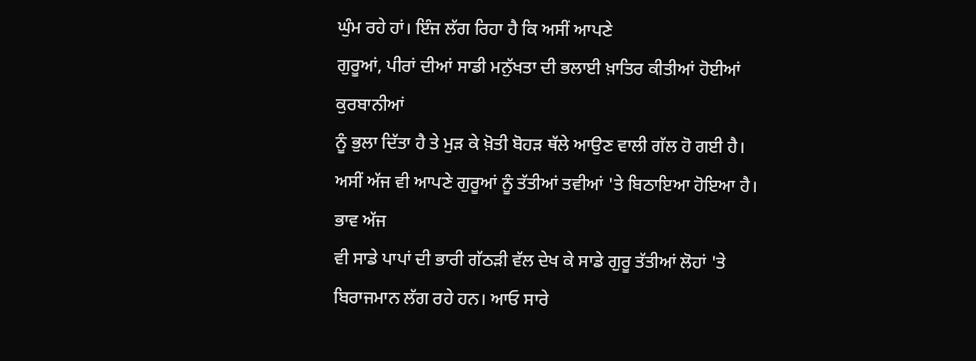ਘੁੰਮ ਰਹੇ ਹਾਂ। ਇੰਜ ਲੱਗ ਰਿਹਾ ਹੈ ਕਿ ਅਸੀਂ ਆਪਣੇ
ਗੁਰੂਆਂ, ਪੀਰਾਂ ਦੀਆਂ ਸਾਡੀ ਮਨੁੱਖਤਾ ਦੀ ਭਲਾਈ ਖ਼ਾਤਿਰ ਕੀਤੀਆਂ ਹੋਈਆਂ ਕੁਰਬਾਨੀਆਂ
ਨੂੰ ਭੁਲਾ ਦਿੱਤਾ ਹੈ ਤੇ ਮੁੜ ਕੇ ਖ਼ੋਤੀ ਬੋਹੜ ਥੱਲੇ ਆਉਣ ਵਾਲੀ ਗੱਲ ਹੋ ਗਈ ਹੈ।
ਅਸੀਂ ਅੱਜ ਵੀ ਆਪਣੇ ਗੁਰੂਆਂ ਨੂੰ ਤੱਤੀਆਂ ਤਵੀਆਂ 'ਤੇ ਬਿਠਾਇਆ ਹੋਇਆ ਹੈ। ਭਾਵ ਅੱਜ
ਵੀ ਸਾਡੇ ਪਾਪਾਂ ਦੀ ਭਾਰੀ ਗੱਠੜੀ ਵੱਲ ਦੇਖ ਕੇ ਸਾਡੇ ਗੁਰੂ ਤੱਤੀਆਂ ਲੋਹਾਂ 'ਤੇ
ਬਿਰਾਜਮਾਨ ਲੱਗ ਰਹੇ ਹਨ। ਆਓ ਸਾਰੇ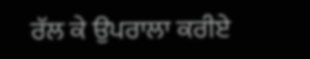ਰੱਲ ਕੇ ਉਪਰਾਲਾ ਕਰੀਏ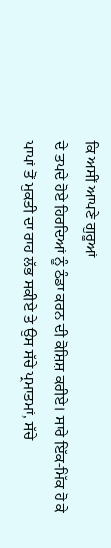ਕਿ ਅਸੀਂ ਆਪਣੇ ਗੁਰੂਆਂ
ਦੇ ਤਪਦੇ ਹੋਏ ਹਿਰਦਿਆਂ ਨੂੰ ਠੰਡਾ ਕਰਨ ਦੀ ਕੋਸ਼ਿਸ਼ ਕਰੀਏ। ਸਾਰੇ ਇੱਕ-ਮਿੱਕ ਹੋ ਕੇ
ਪਾਪਾਂ ਤੋਂ ਮੁਕਤੀ ਦਾ ਰਾਹ ਲੱਭ ਸਕੀਏ ਤੇ ਉਸ ਸੱਚੇ ਪ੍ਰਮਾਤਮਾਂ, ਸੱਚੇ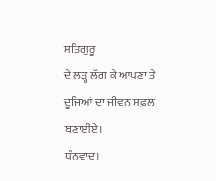ਸਤਿਗੁਰੂ
ਦੇ ਲੜ੍ਹ ਲੱਗ ਕੇ ਆਪਣਾ ਤੇ ਦੂਜਿਆਂ ਦਾ ਜੀਵਨ ਸਫ਼ਲ ਬਣਾਈਏ।
ਧੰਨਵਾਦ।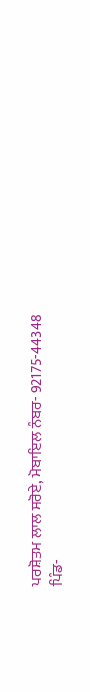ਪਰਸ਼ੋਤਮ ਲਾਲ ਸਰੋਏ, ਮੋਬਾਇਲ ਨੰਬਰ- 92175-44348
ਪਿੰਡ-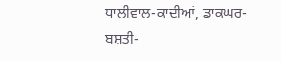ਧਾਲੀਵਾਲ-ਕਾਦੀਆਂ, ਡਾਕਘਰ- ਬਸ਼ਤੀ-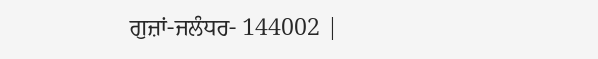ਗੁਜ਼ਾਂ-ਜਲੰਧਰ- 144002 |